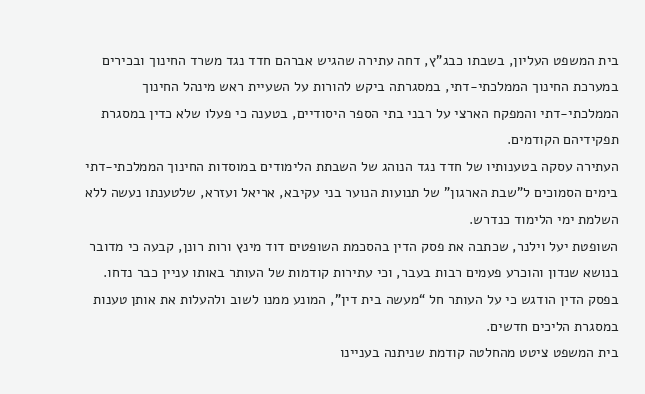בית המשפט העליון, בשבתו כבג”ץ, דחה עתירה שהגיש אברהם חדד נגד משרד החינוך ובכירים במערכת החינוך הממלכתי-דתי, במסגרתה ביקש להורות על השעיית ראש מינהל החינוך הממלכתי-דתי והמפקח הארצי על רבני בתי הספר היסודיים, בטענה כי פעלו שלא כדין במסגרת תפקידיהם הקודמים.
העתירה עסקה בטענותיו של חדד נגד הנוהג של השבתת הלימודים במוסדות החינוך הממלכתי-דתי בימים הסמוכים ל”שבת הארגון” של תנועות הנוער בני עקיבא, אריאל ועזרא, שלטענתו נעשה ללא השלמת ימי הלימוד כנדרש.
השופטת יעל וילנר, שכתבה את פסק הדין בהסכמת השופטים דוד מינץ ורות רונן, קבעה כי מדובר בנושא שנדון והוכרע פעמים רבות בעבר, וכי עתירות קודמות של העותר באותו עניין כבר נדחו. בפסק הדין הודגש כי על העותר חל “מעשה בית דין”, המונע ממנו לשוב ולהעלות את אותן טענות במסגרת הליכים חדשים.
בית המשפט ציטט מהחלטה קודמת שניתנה בעניינו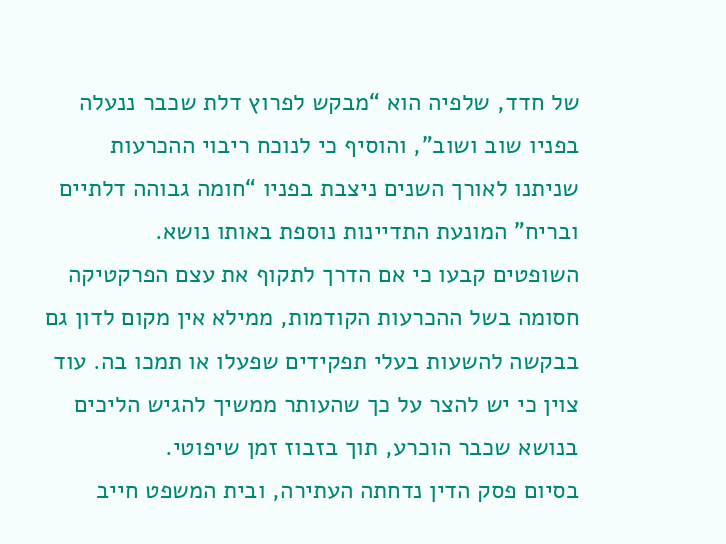של חדד, שלפיה הוא “מבקש לפרוץ דלת שכבר ננעלה בפניו שוב ושוב”, והוסיף כי לנוכח ריבוי ההכרעות שניתנו לאורך השנים ניצבת בפניו “חומה גבוהה דלתיים ובריח” המונעת התדיינות נוספת באותו נושא.
השופטים קבעו כי אם הדרך לתקוף את עצם הפרקטיקה חסומה בשל ההכרעות הקודמות, ממילא אין מקום לדון גם בבקשה להשעות בעלי תפקידים שפעלו או תמכו בה. עוד צוין כי יש להצר על כך שהעותר ממשיך להגיש הליכים בנושא שכבר הוכרע, תוך בזבוז זמן שיפוטי.
בסיום פסק הדין נדחתה העתירה, ובית המשפט חייב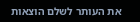את העותר לשלם הוצאות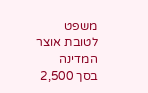משפט לטובת אוצר המדינה בסך 2,500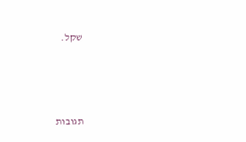שקל.





תגובות